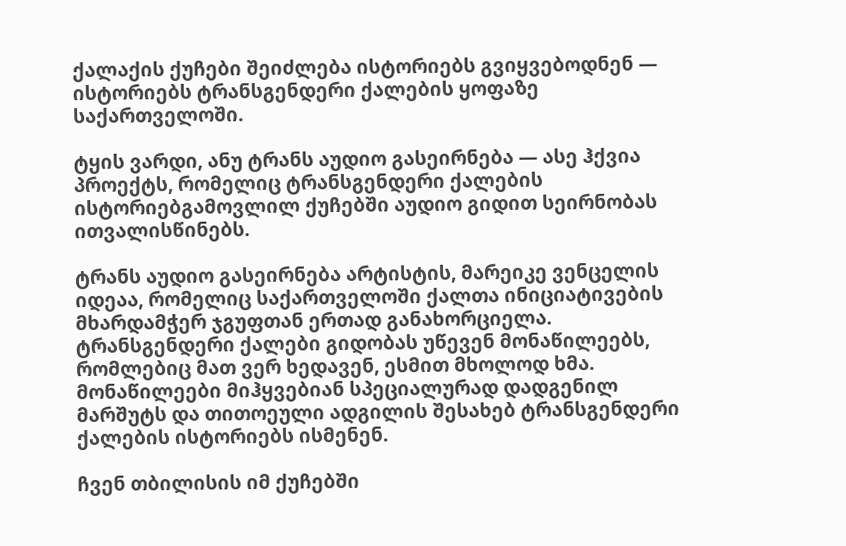ქალაქის ქუჩები შეიძლება ისტორიებს გვიყვებოდნენ — ისტორიებს ტრანსგენდერი ქალების ყოფაზე საქართველოში.

ტყის ვარდი, ანუ ტრანს აუდიო გასეირნება — ასე ჰქვია პროექტს, რომელიც ტრანსგენდერი ქალების ისტორიებგამოვლილ ქუჩებში აუდიო გიდით სეირნობას ითვალისწინებს.

ტრანს აუდიო გასეირნება არტისტის, მარეიკე ვენცელის იდეაა, რომელიც საქართველოში ქალთა ინიციატივების მხარდამჭერ ჯგუფთან ერთად განახორციელა. ტრანსგენდერი ქალები გიდობას უწევენ მონაწილეებს, რომლებიც მათ ვერ ხედავენ, ესმით მხოლოდ ხმა. მონაწილეები მიჰყვებიან სპეციალურად დადგენილ მარშუტს და თითოეული ადგილის შესახებ ტრანსგენდერი ქალების ისტორიებს ისმენენ.

ჩვენ თბილისის იმ ქუჩებში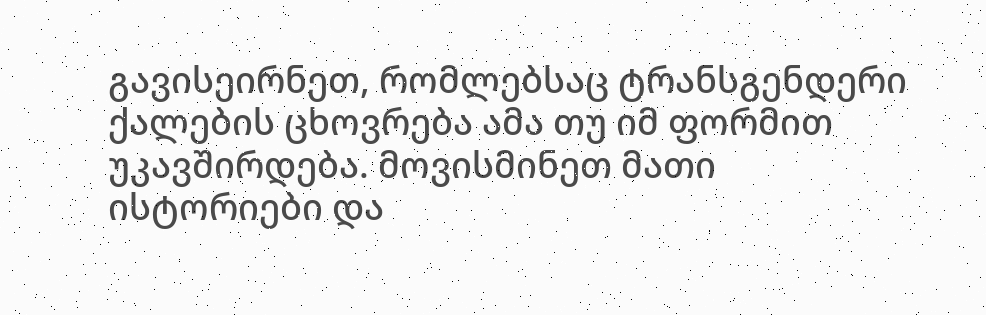გავისეირნეთ, რომლებსაც ტრანსგენდერი ქალების ცხოვრება ამა თუ იმ ფორმით უკავშირდება. მოვისმინეთ მათი ისტორიები და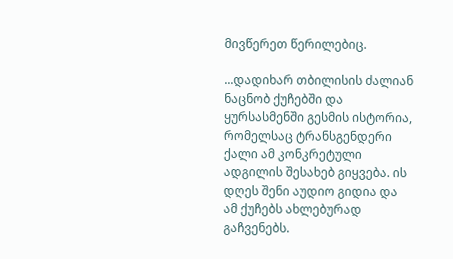მივწერეთ წერილებიც.

...დადიხარ თბილისის ძალიან ნაცნობ ქუჩებში და ყურსასმენში გესმის ისტორია, რომელსაც ტრანსგენდერი ქალი ამ კონკრეტული ადგილის შესახებ გიყვება. ის დღეს შენი აუდიო გიდია და ამ ქუჩებს ახლებურად გაჩვენებს.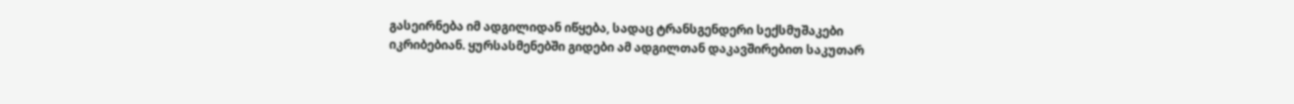გასეირნება იმ ადგილიდან იწყება, სადაც ტრანსგენდერი სექსმუშაკები იკრიბებიან. ყურსასმენებში გიდები ამ ადგილთან დაკავშირებით საკუთარ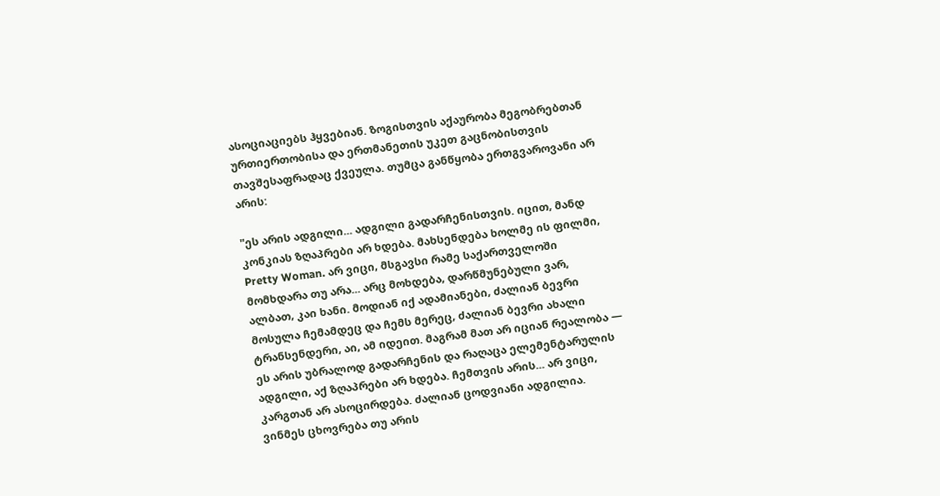ასოციაციებს ჰყვებიან. ზოგისთვის აქაურობა მეგობრებთან ურთიერთობისა და ერთმანეთის უკეთ გაცნობისთვის თავშესაფრადაც ქვეულა. თუმცა განწყობა ერთგვაროვანი არ არის:

"ეს არის ადგილი... ადგილი გადარჩენისთვის. იცით, მანდ კონკიას ზღაპრები არ ხდება. მახსენდება ხოლმე ის ფილმი, Pretty Woman. არ ვიცი, მსგავსი რამე საქართველოში მომხდარა თუ არა... არც მოხდება, დარწმუნებული ვარ, ალბათ, კაი ხანი. მოდიან იქ ადამიანები, ძალიან ბევრი მოსულა ჩემამდეც და ჩემს მერეც, ძალიან ბევრი ახალი ტრანსენდერი, აი, ამ იდეით. მაგრამ მათ არ იციან რეალობა — ეს არის უბრალოდ გადარჩენის და რაღაცა ელემენტარულის ადგილი, აქ ზღაპრები არ ხდება. ჩემთვის არის... არ ვიცი, კარგთან არ ასოცირდება. ძალიან ცოდვიანი ადგილია. ვინმეს ცხოვრება თუ არის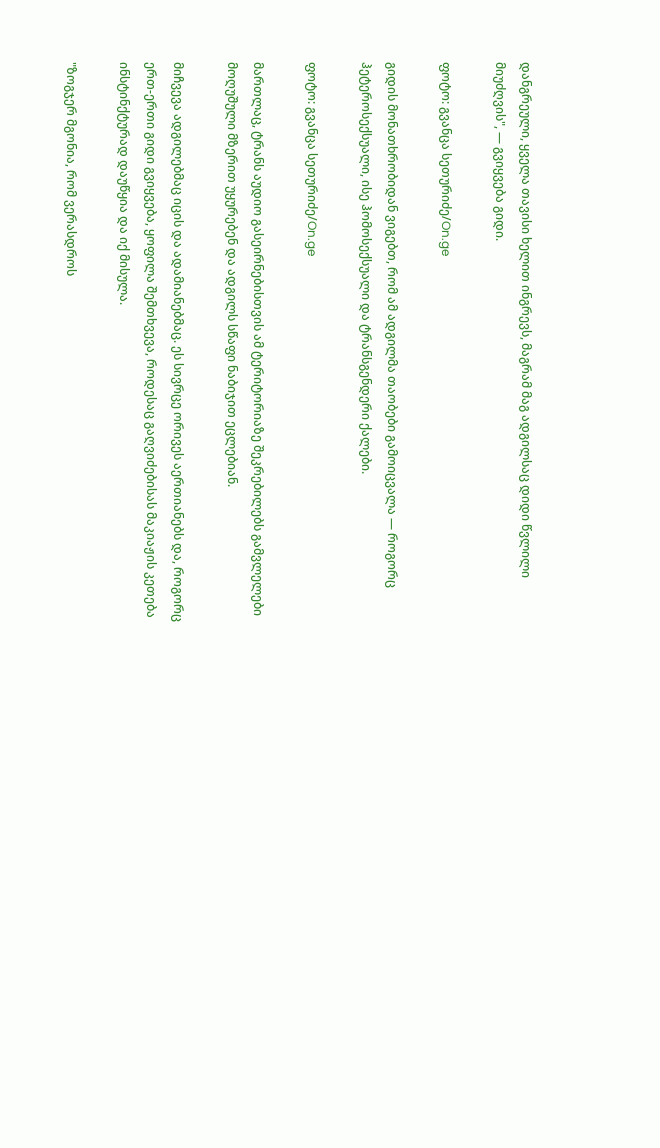დანგრეული, ყველა თავისი ხელით ინგრევს, მაგრამ მაგ ადგილსაც დიდი წვლილი მიუძღვის", — გვიყვება გიდი.

ფოტო: გვანცა სეთურიძე/On.ge

გიდის მონათხრობიდან ვიგებთ, რომ ამ ადგილმა თაობები გამოიცვალა — როგორც ჰეტეროსექსუალი, ისე ჰომოსექსუალი და ტრანსგენდერი ქალები.

ფოტო: გვანცა სეთურიძე/On.ge

მართლაც, ტრანს აუდიო გასეირნებისთვის ამ ტერიტორიაზე შეკრებილებს გამვლელები მოღუშული მზერით უყურებენ და ადგილს სწაფი ნაბიჯით ეცლებიან.

მიჩვევა ადგილებმაც იცის და ადამიანებმაც. ეს სივრცე ორივეს აერთიანებს და, როგორც ერთ-ერთი გიდი გვიყვება, ყოფილა შემთხვევა, როდესაც გაღვიძებისას მაკიაჟის კეთება ინსტინქტურად დაუწყია და იქ მისულა.

"ზოგჯერ მგონია, რომ ვერასდროს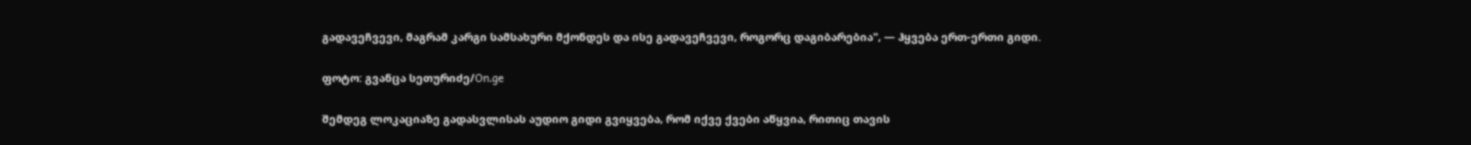გადავეჩვევი, მაგრამ კარგი სამსახური მქონდეს და ისე გადავეჩვევი, როგორც დაგიბარებია", — ჰყვება ერთ-ერთი გიდი.

ფოტო: გვანცა სეთურიძე/On.ge

შემდეგ ლოკაციაზე გადასვლისას აუდიო გიდი გვიყვება, რომ იქვე ქვები აწყვია, რითიც თავის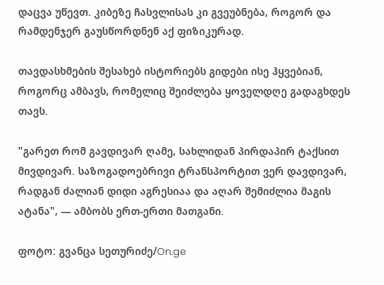დაცვა უწევთ. კიბეზე ჩასვლისას კი გვეუბნება, როგორ და რამდენჯერ გაუსწორდნენ აქ ფიზიკურად.

თავდასხმების შესახებ ისტორიებს გიდები ისე ჰყვებიან, როგორც ამბავს, რომელიც შეიძლება ყოველდღე გადაგხდეს თავს.

"გარეთ რომ გავდივარ ღამე, სახლიდან პირდაპირ ტაქსით მივდივარ. საზოგადოებრივი ტრანსპორტით ვერ დავდივარ, რადგან ძალიან დიდი აგრესიაა და აღარ შემიძლია მაგის ატანა", — ამბობს ერთ-ერთი მათგანი.

ფოტო: გვანცა სეთურიძე/On.ge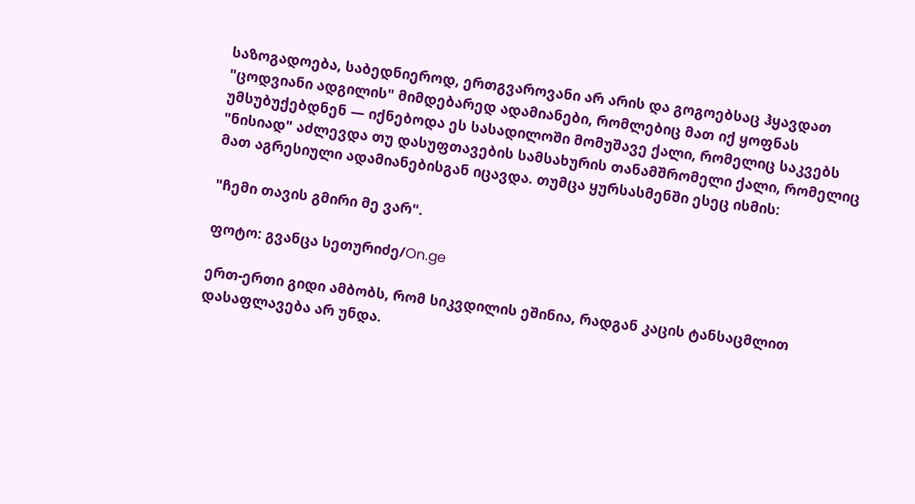საზოგადოება, საბედნიეროდ, ერთგვაროვანი არ არის და გოგოებსაც ჰყავდათ "ცოდვიანი ადგილის" მიმდებარედ ადამიანები, რომლებიც მათ იქ ყოფნას უმსუბუქებდნენ — იქნებოდა ეს სასადილოში მომუშავე ქალი, რომელიც საკვებს "ნისიად" აძლევდა თუ დასუფთავების სამსახურის თანამშრომელი ქალი, რომელიც მათ აგრესიული ადამიანებისგან იცავდა. თუმცა ყურსასმენში ესეც ისმის:

"ჩემი თავის გმირი მე ვარ".

ფოტო: გვანცა სეთურიძე/On.ge

ერთ-ერთი გიდი ამბობს, რომ სიკვდილის ეშინია, რადგან კაცის ტანსაცმლით დასაფლავება არ უნდა.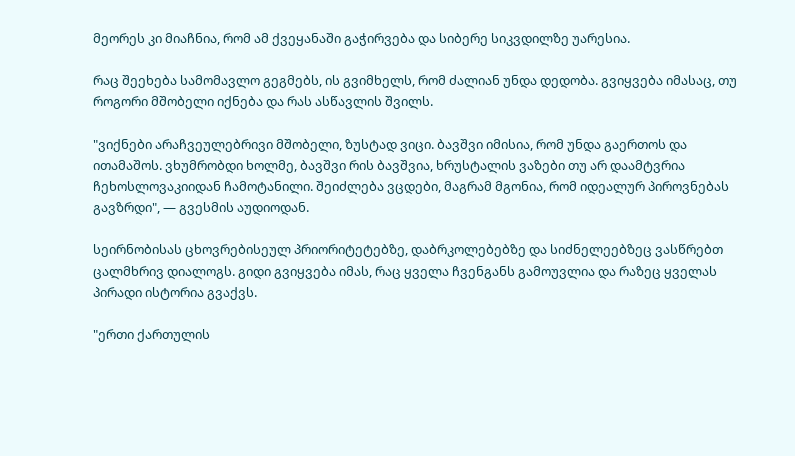მეორეს კი მიაჩნია, რომ ამ ქვეყანაში გაჭირვება და სიბერე სიკვდილზე უარესია.

რაც შეეხება სამომავლო გეგმებს, ის გვიმხელს, რომ ძალიან უნდა დედობა. გვიყვება იმასაც, თუ როგორი მშობელი იქნება და რას ასწავლის შვილს.

"ვიქნები არაჩვეულებრივი მშობელი, ზუსტად ვიცი. ბავშვი იმისია, რომ უნდა გაერთოს და ითამაშოს. ვხუმრობდი ხოლმე, ბავშვი რის ბავშვია, ხრუსტალის ვაზები თუ არ დაამტვრია ჩეხოსლოვაკიიდან ჩამოტანილი. შეიძლება ვცდები, მაგრამ მგონია, რომ იდეალურ პიროვნებას გავზრდი", — გვესმის აუდიოდან.

სეირნობისას ცხოვრებისეულ პრიორიტეტებზე, დაბრკოლებებზე და სიძნელეებზეც ვასწრებთ ცალმხრივ დიალოგს. გიდი გვიყვება იმას, რაც ყველა ჩვენგანს გამოუვლია და რაზეც ყველას პირადი ისტორია გვაქვს.

"ერთი ქართულის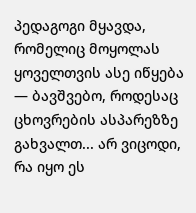პედაგოგი მყავდა, რომელიც მოყოლას ყოველთვის ასე იწყება — ბავშვებო, როდესაც ცხოვრების ასპარეზზე გახვალთ... არ ვიცოდი, რა იყო ეს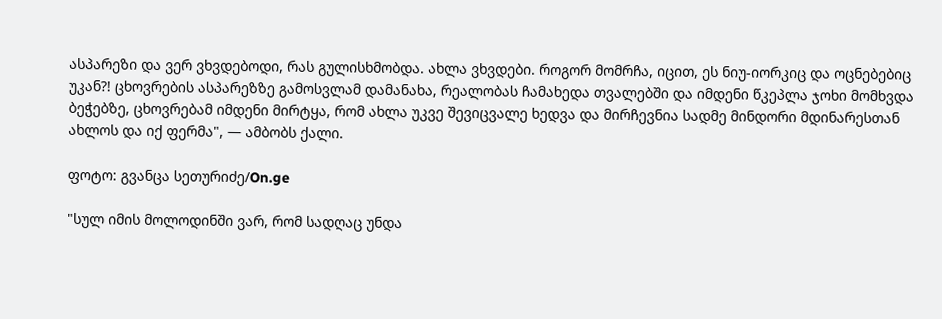ასპარეზი და ვერ ვხვდებოდი, რას გულისხმობდა. ახლა ვხვდები. როგორ მომრჩა, იცით, ეს ნიუ-იორკიც და ოცნებებიც უკან?! ცხოვრების ასპარეზზე გამოსვლამ დამანახა, რეალობას ჩამახედა თვალებში და იმდენი წკეპლა ჯოხი მომხვდა ბეჭებზე, ცხოვრებამ იმდენი მირტყა, რომ ახლა უკვე შევიცვალე ხედვა და მირჩევნია სადმე მინდორი მდინარესთან ახლოს და იქ ფერმა", — ამბობს ქალი.

ფოტო: გვანცა სეთურიძე/On.ge

"სულ იმის მოლოდინში ვარ, რომ სადღაც უნდა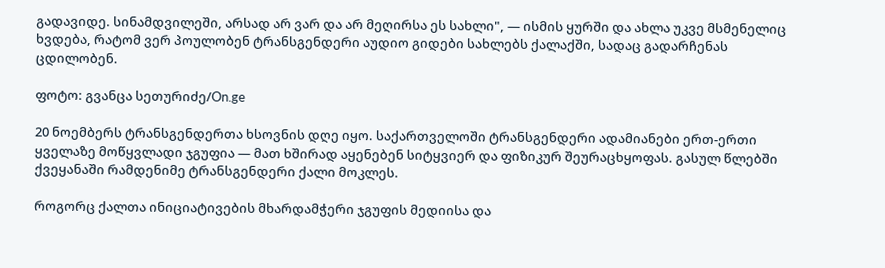გადავიდე. სინამდვილეში, არსად არ ვარ და არ მეღირსა ეს სახლი", — ისმის ყურში და ახლა უკვე მსმენელიც ხვდება, რატომ ვერ პოულობენ ტრანსგენდერი აუდიო გიდები სახლებს ქალაქში, სადაც გადარჩენას ცდილობენ.

ფოტო: გვანცა სეთურიძე/On.ge

20 ნოემბერს ტრანსგენდერთა ხსოვნის დღე იყო. საქართველოში ტრანსგენდერი ადამიანები ერთ-ერთი ყველაზე მოწყვლადი ჯგუფია — მათ ხშირად აყენებენ სიტყვიერ და ფიზიკურ შეურაცხყოფას. გასულ წლებში ქვეყანაში რამდენიმე ტრანსგენდერი ქალი მოკლეს.

როგორც ქალთა ინიციატივების მხარდამჭერი ჯგუფის მედიისა და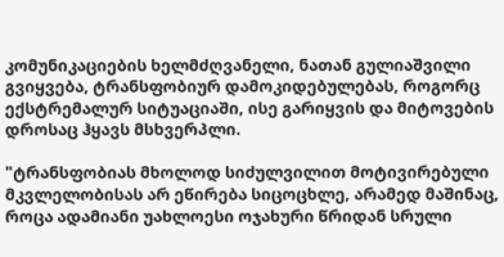კომუნიკაციების ხელმძღვანელი, ნათან გულიაშვილი გვიყვება, ტრანსფობიურ დამოკიდებულებას, როგორც ექსტრემალურ სიტუაციაში, ისე გარიყვის და მიტოვების დროსაც ჰყავს მსხვერპლი.

"ტრანსფობიას მხოლოდ სიძულვილით მოტივირებული მკვლელობისას არ ეწირება სიცოცხლე, არამედ მაშინაც, როცა ადამიანი უახლოესი ოჯახური წრიდან სრული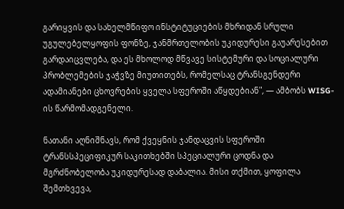გარიყვის და სახელმწიფო ინსტიტუციების მხრიდან სრული უგულებელყოფის ფონზე, ჯანმრთელობის უკიდურესი გაუარესებით გარდაიცვლება, და ეს მხოლოდ მწვავე სისტემური და სოციალური პრობლემების ჯაჭვზე მიუთითებს, რომელსაც ტრანსგენდერი ადამიანები ცხოვრების ყველა სფეროში აწყდებიან", — ამბობს WISG-ის წარმომადგენელი.

ნათანი აღნიშნავს, რომ ქვეყნის ჯანდაცვის სფეროში ტრანსსპეციფიკურ საკითხებში სპეციალური ცოდნა და მგრძნობელობა უკიდურესად დაბალია. მისი თქმით, ყოფილა შემთხვევა,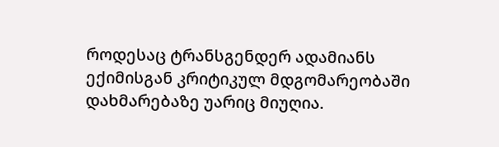როდესაც ტრანსგენდერ ადამიანს ექიმისგან კრიტიკულ მდგომარეობაში დახმარებაზე უარიც მიუღია.